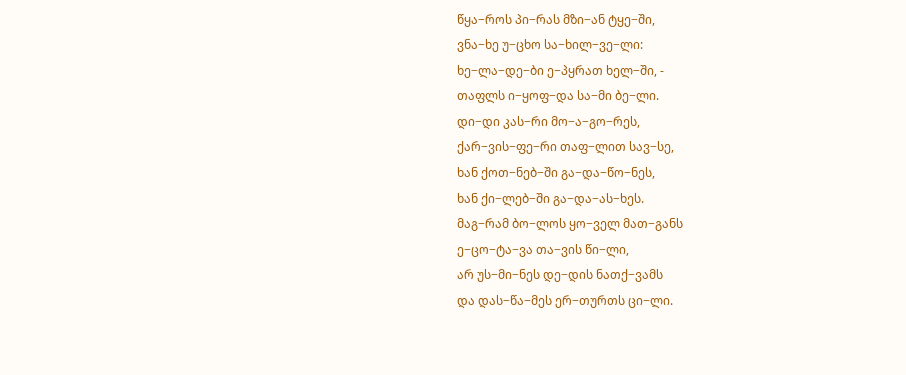წყა−როს პი−რას მზი−ან ტყე−ში,
ვნა−ხე უ−ცხო სა−ხილ−ვე−ლი:
ხე−ლა−დე−ბი ე−პყრათ ხელ−ში, -
თაფლს ი−ყოფ−და სა−მი ბე−ლი.
დი−დი კას−რი მო−ა−გო−რეს,
ქარ−ვის−ფე−რი თაფ−ლით სავ−სე,
ხან ქოთ−ნებ−ში გა−და−წო−ნეს,
ხან ქი−ლებ−ში გა−და−ას−ხეს.
მაგ−რამ ბო−ლოს ყო−ველ მათ−განს
ე−ცო−ტა−ვა თა−ვის წი−ლი,
არ უს−მი−ნეს დე−დის ნათქ−ვამს
და დას−წა−მეს ერ−თურთს ცი−ლი.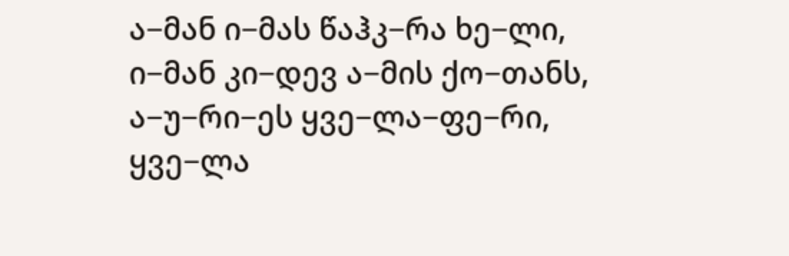ა−მან ი−მას წაჰკ−რა ხე−ლი,
ი−მან კი−დევ ა−მის ქო−თანს,
ა−უ−რი−ეს ყვე−ლა−ფე−რი,
ყვე−ლა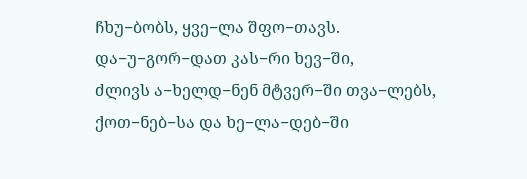ჩხუ−ბობს, ყვე−ლა შფო−თავს.
და−უ−გორ−დათ კას−რი ხევ−ში,
ძლივს ა−ხელდ−ნენ მტვერ−ში თვა−ლებს,
ქოთ−ნებ−სა და ხე−ლა−დებ−ში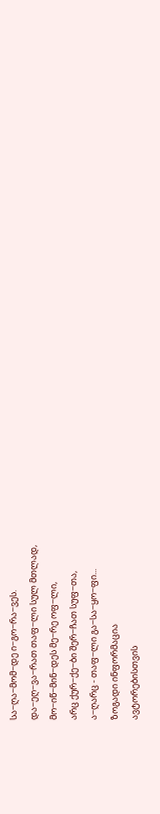სა−ღა−მომ−დე ი−გო−რა−ვეს.
და−ეღ−ვა−რათ თაფ−ლი სულ მთლად,
მო−იწ−მინ−დეს მე−რე ოფ−ლი,
არც ქურ−ქე−ბი შერ−ჩათ სუფ−თა,
ა−ღარც - თაფ−ლი გა−სა−ყო−ფი...
ზოგადი ინფორმაცია
ავტორებისთვის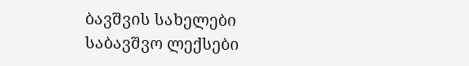ბავშვის სახელები
საბავშვო ლექსები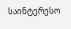საინტერესო